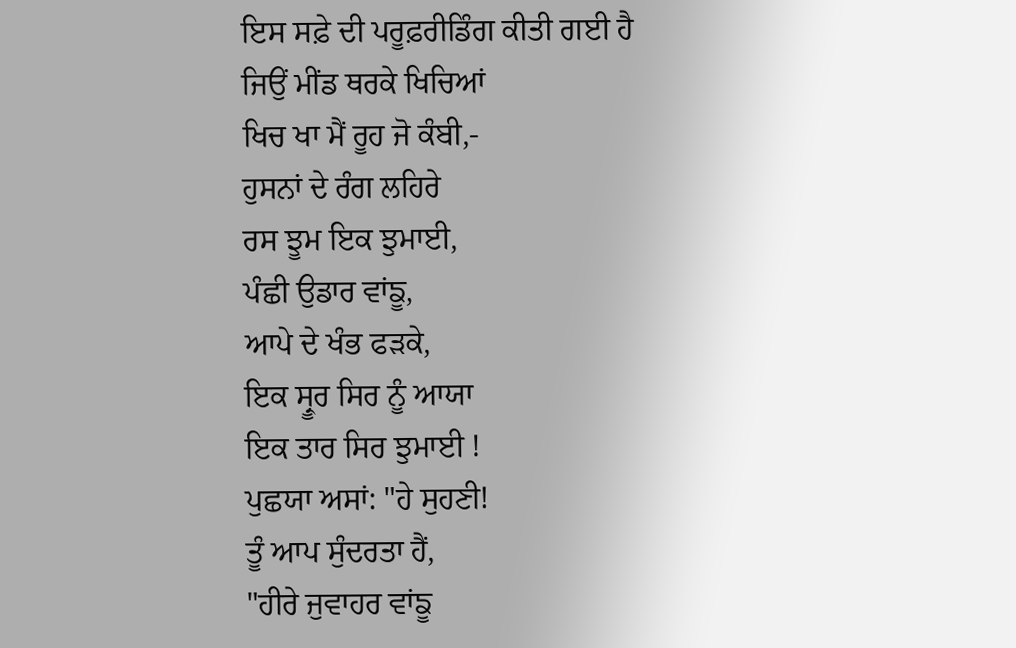ਇਸ ਸਫ਼ੇ ਦੀ ਪਰੂਫ਼ਰੀਡਿੰਗ ਕੀਤੀ ਗਈ ਹੈ
ਜਿਉਂ ਮੀਂਡ ਥਰਕੇ ਖਿਚਿਆਂ
ਖਿਚ ਖਾ ਮੈਂ ਰੂਹ ਜੋ ਕੰਬੀ,-
ਹੁਸਨਾਂ ਦੇ ਰੰਗ ਲਹਿਰੇ
ਰਸ ਝੂਮ ਇਕ ਝੁਮਾਈ,
ਪੰਛੀ ਉਡਾਰ ਵਾਂਙੂ,
ਆਪੇ ਦੇ ਖੰਭ ਫੜਕੇ,
ਇਕ ਸ੍ਰੂਰ ਸਿਰ ਨੂੰ ਆਯਾ
ਇਕ ਤਾਰ ਸਿਰ ਝੁਮਾਈ !
ਪੁਛਯਾ ਅਸਾਂ: "ਹੇ ਸੁਹਣੀ!
ਤੂੰ ਆਪ ਸੁੰਦਰਤਾ ਹੈਂ,
"ਹੀਰੇ ਜੁਵਾਹਰ ਵਾਂਙੂ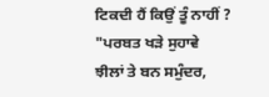ਟਿਕਦੀ ਹੈਂ ਕਿਉਂ ਤੂੰ ਨਾਹੀਂ ?
"ਪਰਬਤ ਖੜੇ ਸੁਹਾਵੇ
ਝੀਲਾਂ ਤੇ ਬਨ ਸਮੁੰਦਰ,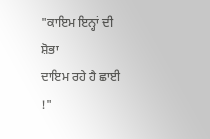"ਕਾਇਮ ਇਨ੍ਹਾਂ ਦੀ ਸ਼ੋਭਾ
ਦਾਇਮ ਰਹੇ ਹੈ ਛਾਈ !"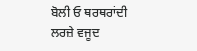ਬੋਲੀ ਓ ਥਰਥਰਾਂਦੀ
ਲਰਜ਼ੇ ਵਜੂਦ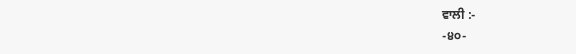ਵਾਲੀ :-
-੪੦-